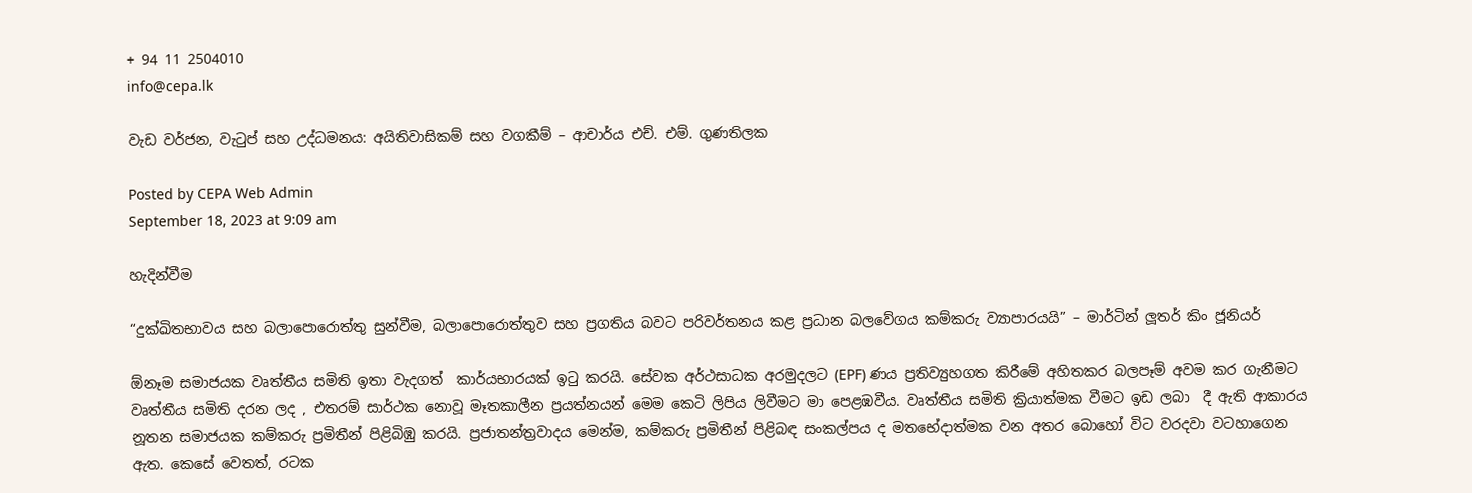+ 94 11 2504010
info@cepa.lk

වැඩ වර්ජන, වැටුප් සහ උද්ධමනය: අයිතිවාසිකම් සහ වගකීම් – ආචාර්ය එච්. එම්. ගුණතිලක

Posted by CEPA Web Admin
September 18, 2023 at 9:09 am

හැදින්වීම

“දුක්ඛිතභාවය සහ බලාපොරොත්තු සුන්වීම, බලාපොරොත්තුව සහ ප්‍රගතිය බවට පරිවර්තනය කළ ප්‍රධාන බලවේගය කම්කරු ව්‍යාපාරයයි” – මාර්ටින් ලූතර් කිං ජූනියර්

ඕනෑම සමාජයක වෘත්තීය සමිති ඉතා වැදගත්  කාර්යභාරයක් ඉටු කරයි. සේවක අර්ථසාධක අරමුදලට (EPF) ණය ප්‍රතිව්‍යුහගත කිරීමේ අහිතකර බලපෑම් අවම කර ගැනීමට වෘත්තීය සමිති දරන ලද , එතරම් සාර්ථක නොවූ මෑතකාලීන ප්‍රයත්නයන් මෙම කෙටි ලිපිය ලිවීමට මා පෙළඹවීය. වෘත්තීය සමිති ක්‍රියාත්මක වීමට ඉඩ ලබා  දී ඇති ආකාරය නූතන සමාජයක කම්කරු ප්‍රමිතීන් පිළිබිඹු කරයි. ප්‍රජාතන්ත්‍රවාදය මෙන්ම, කම්කරු ප්‍රමිතීන් පිළිබඳ සංකල්පය ද මතභේදාත්මක වන අතර බොහෝ විට වරදවා වටහාගෙන ඇත. කෙසේ වෙතත්, රටක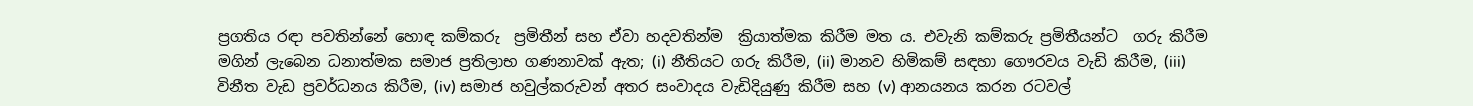ප්‍රගතිය රඳා පවතින්නේ හොඳ කම්කරු  ප්‍රමිතීන් සහ ඒවා හදවතින්ම  ක්‍රියාත්මක කිරීම මත ය. එවැනි කම්කරු ප්‍රමිතීයන්ට  ගරු කිරීම මගින් ලැබෙන ධනාත්මක සමාජ ප්‍රතිලාභ ගණනාවක් ඇත; (i) නීතියට ගරු කිරීම, (ii) මානව හිමිකම් සඳහා ගෞරවය වැඩි කිරීම, (iii) විනීත වැඩ ප්‍රවර්ධනය කිරීම, (iv) සමාජ හවුල්කරුවන් අතර සංවාදය වැඩිදියුණු කිරීම සහ (v) ආනයනය කරන රටවල්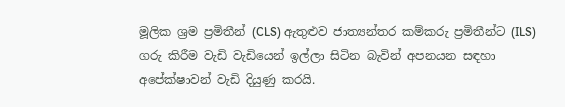මූලික ශ්‍රම ප්‍රමිතීන් (CLS) ඇතුළුව ජාත්‍යන්තර කම්කරු ප්‍රමිතීන්ට (ILS) ගරු කිරීම වැඩි වැඩියෙන් ඉල්ලා සිටින බැවින් අපනයන සඳහා අපේක්ෂාවන් වැඩි දියුණු කරයි.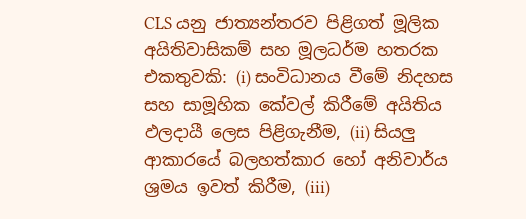CLS යනු ජාත්‍යන්තරව පිළිගත් මූලික අයිතිවාසිකම් සහ මූලධර්ම හතරක එකතුවකි: (i) සංවිධානය වීමේ නිදහස සහ සාමූහික කේවල් කිරීමේ අයිතිය ඵලදායී ලෙස පිළිගැනීම, (ii) සියලු ආකාරයේ බලහත්කාර හෝ අනිවාර්ය ශ්‍රමය ඉවත් කිරීම, (iii)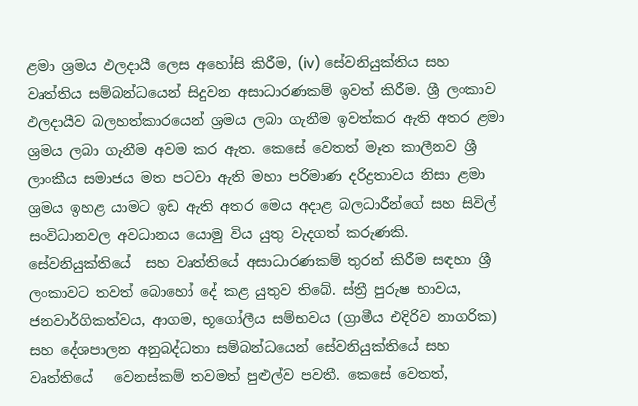ළමා ශ්‍රමය ඵලදායී ලෙස අහෝසි කිරීම, (iv) සේවනියුක්තිය සහ වෘත්තිය සම්බන්ධයෙන් සිදුවන අසාධාරණකම් ඉවත් කිරීම. ශ්‍රී ලංකාව ඵලදායීව බලහත්කාරයෙන් ශ්‍රමය ලබා ගැනීම ඉවත්කර ඇති අතර ළමා ශ්‍රමය ලබා ගැනීම අවම කර ඇත. කෙසේ වෙතත් මෑත කාලීනව ශ්‍රී ලාංකීය සමාජය මත පටවා ඇති මහා පරිමාණ දරිද්‍රතාවය නිසා ළමා ශ්‍රමය ඉහළ යාමට ඉඩ ඇති අතර මෙය අදාළ බලධාරීන්ගේ සහ සිවිල් සංවිධානවල අවධානය යොමු විය යුතු වැදගත් කරුණකි. සේවනියුක්තියේ  සහ වෘත්තියේ අසාධාරණකම් තුරන් කිරීම සඳහා ශ්‍රී ලංකාවට තවත් බොහෝ දේ කළ යුතුව තිබේ. ස්ත්‍රී පුරුෂ භාවය, ජනවාර්ගිකත්වය, ආගම, භූගෝලීය සම්භවය (ග්‍රාමීය එදිරිව නාගරික) සහ දේශපාලන අනුබද්ධතා සම්බන්ධයෙන් සේවනියුක්තියේ සහ වෘත්තියේ   වෙනස්කම් තවමත් පුළුල්ව පවතී. කෙසේ වෙතත්,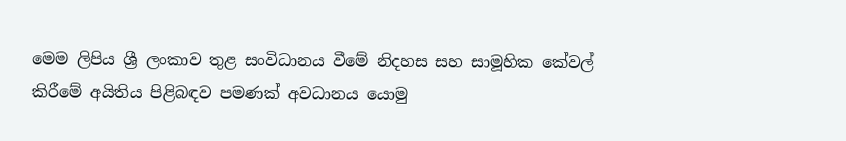මෙම ලිපිය ශ්‍රී ලංකාව තුළ සංවිධානය වීමේ නිදහස සහ සාමූහික කේවල් කිරීමේ අයිතිය පිළිබඳව පමණක් අවධානය යොමු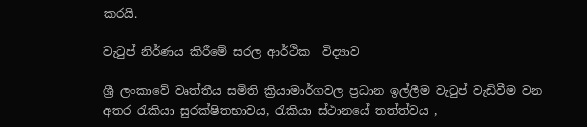කරයි.

වැටුප් නිර්ණය කිරීමේ සරල ආර්ථික  විද්‍යාව

ශ්‍රී ලංකාවේ වෘත්තීය සමිති ක්‍රියාමාර්ගවල ප්‍රධාන ඉල්ලීම වැටුප් වැඩිවීම වන අතර රැකියා සුරක්ෂිතභාවය, රැකියා ස්ථානයේ තත්ත්වය ,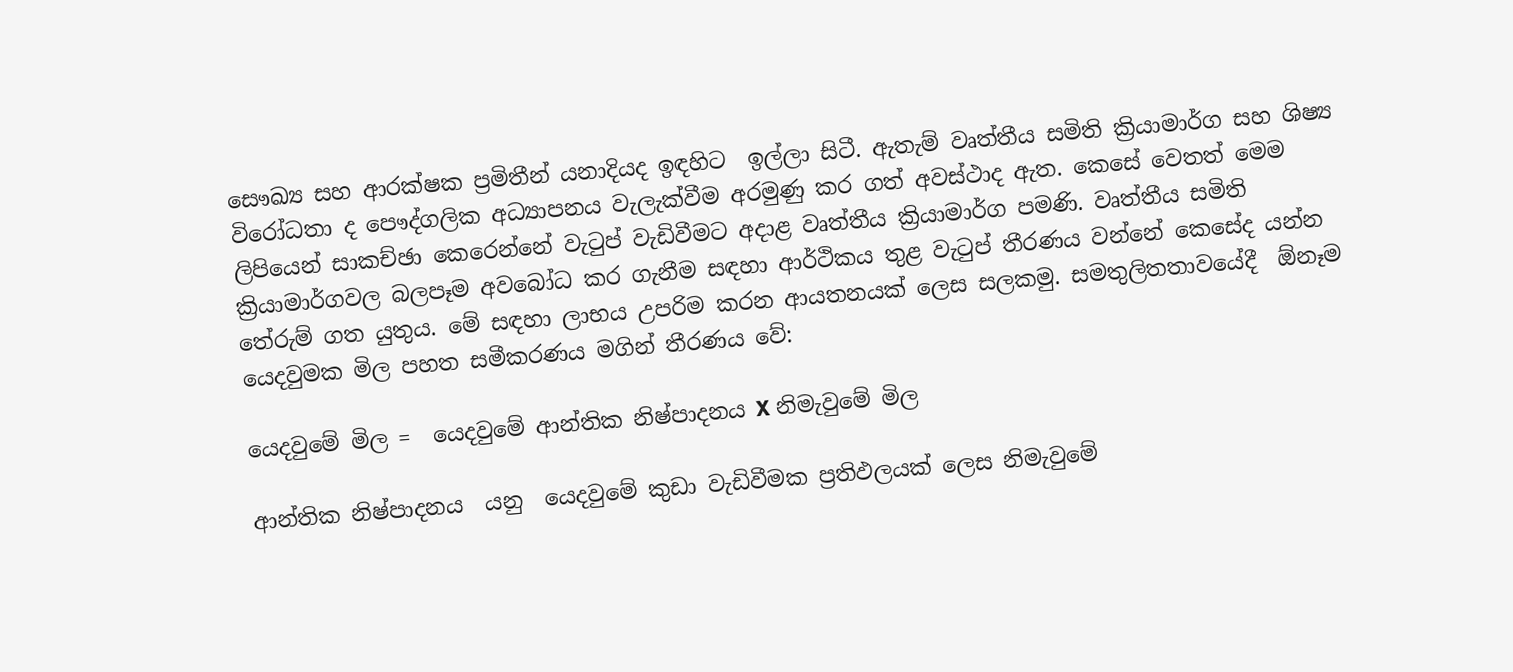සෞඛ්‍ය සහ ආරක්ෂක ප්‍රමිතීන් යනාදියද ඉඳහිට  ඉල්ලා සිටී. ඇතැම් වෘත්තීය සමිති ක්‍රියාමාර්ග සහ ශිෂ්‍ය විරෝධතා ද පෞද්ගලික අධ්‍යාපනය වැලැක්වීම අරමුණු කර ගත් අවස්ථාද ඇත. කෙසේ වෙතත් මෙම ලිපියෙන් සාකච්ඡා කෙරෙන්නේ වැටුප් වැඩිවීමට අදාළ වෘත්තීය ක්‍රියාමාර්ග පමණි. වෘත්තීය සමිති ක්‍රියාමාර්ගවල බලපෑම අවබෝධ කර ගැනීම සඳහා ආර්ථිකය තුළ වැටුප් තීරණය වන්නේ කෙසේද යන්න තේරුම් ගත යුතුය. මේ සඳහා ලාභය උපරිම කරන ආයතනයක් ලෙස සලකමු. සමතුලිතතාවයේදී  ඕනෑම යෙදවුමක මිල පහත සමීකරණය මගින් තීරණය වේ:

යෙදවුමේ මිල =  යෙදවුමේ ආන්තික නිෂ්පාදනය X නිමැවුමේ මිල

ආන්තික නිෂ්පාදනය  යනු  යෙදවුමේ කුඩා වැඩිවීමක ප්‍රතිඵලයක් ලෙස නිමැවුමේ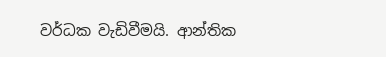වර්ධක වැඩිවීමයි. ආන්තික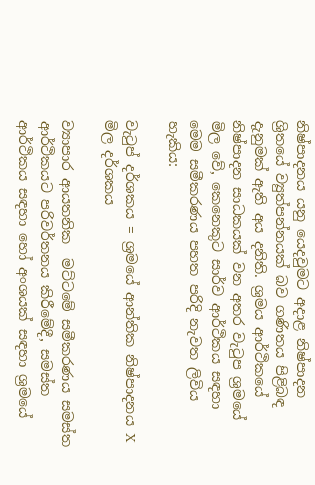නිෂ්පාදනය යනු යෙදවුමට අදාළ නිෂ්පාදන ශ්‍රිතයේ ව්‍යුත්පන්නයක් බව ගණිතය පිළිබඳ දැනුමක් ඇති අය දනිති. ශ්‍රමය ආර්ථිකයේ නිෂ්පාදන සාධකයක් වන අතර වැටුප ශ්‍රමයේ මිල වේ, කෙනෙකුට සාර්ව ආර්ථිකය සඳහා මෙම සමීකරණය පහත පරිදි නැවත ලිවිය හැකිය:

වැටුප් දර්ශකය = ශ්‍රමයේ ආන්තික නිෂ්පාදනය X මිල දර්ශකය

ව්‍යාපාර ආයතනික  මට්ටමේ සමීකරණය සමස්ත ආර්ථිකයට පරිවර්තනය කිරීමේදී, සමස්ත ආර්ථිකය සඳහා හෝ අංශයක් සඳහා ශ්‍රමයේ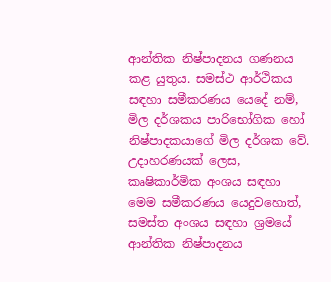ආන්තික නිෂ්පාදනය ගණනය කළ යුතුය. සමස්ථ ආර්ථිකය සඳහා සමීකරණය යෙදේ නම්, මිල දර්ශකය පාරිභෝගික හෝ නිෂ්පාදකයාගේ මිල දර්ශක වේ. උදාහරණයක් ලෙස, කෘෂිකාර්මික අංශය සඳහා මෙම සමීකරණය යෙදුවහොත්, සමස්ත අංශය සඳහා ශ්‍රමයේ ආන්තික නිෂ්පාදනය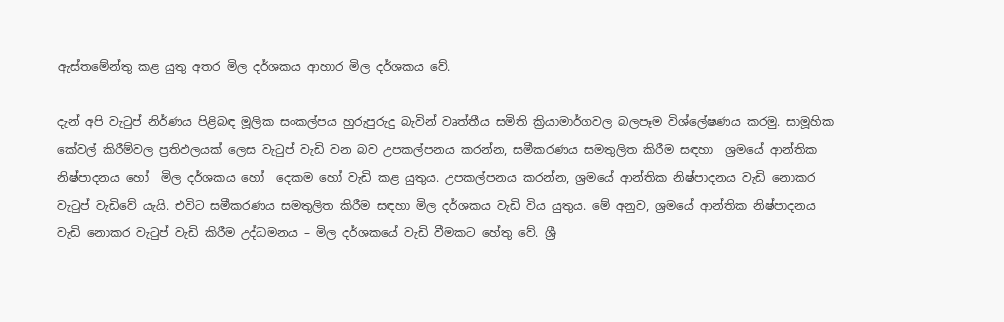ඇස්තමේන්තු කළ යුතු අතර මිල දර්ශකය ආහාර මිල දර්ශකය වේ.

දැන් අපි වැටුප් නිර්ණය පිළිබඳ මූලික සංකල්පය හුරුපුරුදු බැවින් වෘත්තීය සමිති ක්‍රියාමාර්ගවල බලපෑම විශ්ලේෂණය කරමු. සාමූහික කේවල් කිරීම්වල ප්‍රතිඵලයක් ලෙස වැටුප් වැඩි වන බව උපකල්පනය කරන්න, සමීකරණය සමතුලිත කිරීම සඳහා  ශ්‍රමයේ ආන්තික නිෂ්පාදනය හෝ  මිල දර්ශකය හෝ  දෙකම හෝ වැඩි කළ යුතුය. උපකල්පනය කරන්න, ශ්‍රමයේ ආන්තික නිෂ්පාදනය වැඩි නොකර වැටුප් වැඩිවේ යැයි. එවිට සමීකරණය සමතුලිත කිරීම සඳහා මිල දර්ශකය වැඩි විය යුතුය. මේ අනුව, ශ්‍රමයේ ආන්තික නිෂ්පාදනය වැඩි නොකර වැටුප් වැඩි කිරීම උද්ධමනය – මිල දර්ශකයේ වැඩි වීමකට හේතු වේ. ශ්‍රී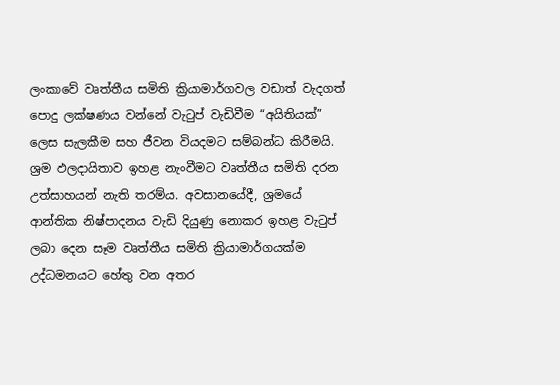ලංකාවේ වෘත්තීය සමිති ක්‍රියාමාර්ගවල වඩාත් වැදගත් පොදු ලක්ෂණය වන්නේ වැටුප් වැඩිවීම “අයිතියක්” ලෙස සැලකීම සහ ජීවන වියදමට සම්බන්ධ කිරීමයි. ශ්‍රම ඵලදායිතාව ඉහළ නැංවීමට වෘත්තීය සමිති දරන උත්සාහයන් නැති තරම්ය. අවසානයේදී, ශ්‍රමයේ ආන්තික නිෂ්පාදනය වැඩි දියුණු නොකර ඉහළ වැටුප් ලබා දෙන සෑම වෘත්තීය සමිති ක්‍රියාමාර්ගයක්ම උද්ධමනයට හේතු වන අතර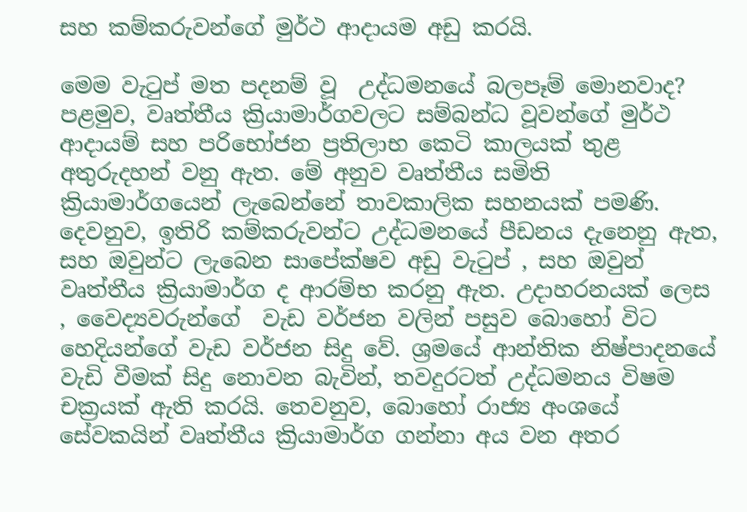සහ කම්කරුවන්ගේ මුර්ථ ආදායම අඩු කරයි.

මෙම වැටුප් මත පදනම් වූ  උද්ධමනයේ බලපෑම් මොනවාද? පළමුව, වෘත්තීය ක්‍රියාමාර්ගවලට සම්බන්ධ වූවන්ගේ මුර්ථ ආදායම් සහ පරිභෝජන ප්‍රතිලාභ කෙටි කාලයක් තුළ අතුරුදහන් වනු ඇත. මේ අනුව වෘත්තීය සමිති ක්‍රියාමාර්ගයෙන් ලැබෙන්නේ තාවකාලික සහනයක් පමණි. දෙවනුව, ඉතිරි කම්කරුවන්ට උද්ධමනයේ පීඩනය දැනෙනු ඇත, සහ ඔවුන්ට ලැබෙන සාපේක්ෂව අඩු වැටුප් , සහ ඔවුන් වෘත්තීය ක්‍රියාමාර්ග ද ආරම්භ කරනු ඇත. උදාහරනයක් ලෙස , වෛද්‍යවරුන්ගේ  වැඩ වර්ජන වලින් පසුව බොහෝ විට හෙදියන්ගේ වැඩ වර්ජන සිදු වේ. ශ්‍රමයේ ආන්තික නිෂ්පාදනයේ වැඩි වීමක් සිදු නොවන බැවින්, තවදුරටත් උද්ධමනය විෂම චක්‍රයක් ඇති කරයි. තෙවනුව, බොහෝ රාජ්‍ය අංශයේ සේවකයින් වෘත්තීය ක්‍රියාමාර්ග ගන්නා අය වන අතර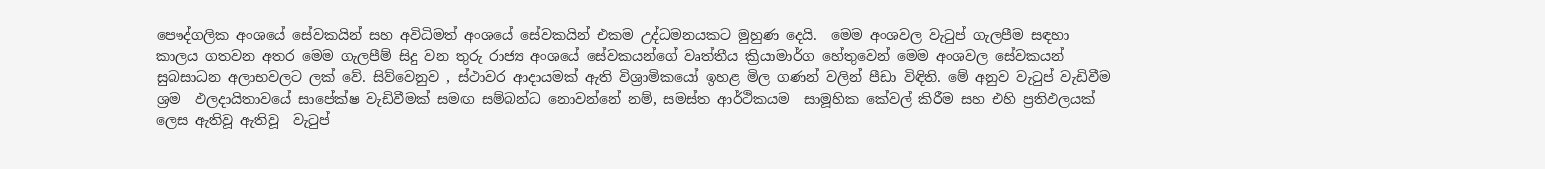පෞද්ගලික අංශයේ සේවකයින් සහ අවිධිමත් අංශයේ සේවකයින් එකම උද්ධමනයකට මුහුණ දෙයි.  මෙම අංශවල වැටුප් ගැලපීම සඳහා කාලය ගතවන අතර මෙම ගැලපීම් සිදු වන තුරු රාජ්‍ය අංශයේ සේවකයන්ගේ වෘත්තීය ක්‍රියාමාර්ග හේතුවෙන් මෙම අංශවල සේවකයන් සුබසාධන අලාභවලට ලක් වේ. සිව්වෙනුව , ස්ථාවර ආදායමක් ඇති විශ්‍රාමිකයෝ ඉහළ මිල ගණන් වලින් පීඩා විඳිති. මේ අනුව වැටුප් වැඩිවීම ශ්‍රම  ඵලදායිතාවයේ සාපේක්ෂ වැඩිවීමක් සමඟ සම්බන්ධ නොවන්නේ නම්, සමස්ත ආර්ථිකයම  සාමූහික කේවල් කිරීම සහ එහි ප්‍රතිඵලයක් ලෙස ඇතිවූ ඇතිවූ  වැටුප්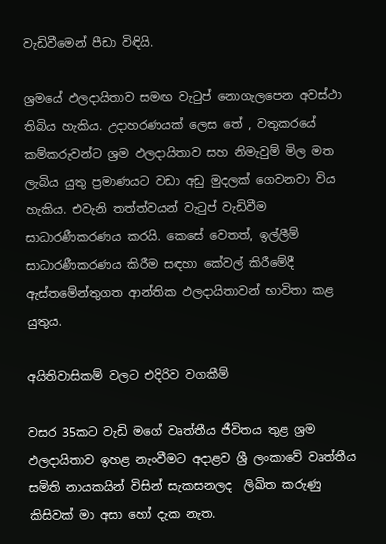වැඩිවීමෙන් පීඩා විඳියි.

ශ්‍රමයේ ඵලදායිතාව සමඟ වැටුප් නොගැලපෙන අවස්ථා තිබිය හැකිය. උදාහරණයක් ලෙස තේ , වතුකරයේ කම්කරුවන්ට ශ්‍රම ඵලදායිතාව සහ නිමැවුම් මිල මත ලැබිය යුතු ප්‍රමාණයට වඩා අඩු මුදලක් ගෙවනවා විය හැකිය. එවැනි තත්ත්වයන් වැටුප් වැඩිවීම සාධාරණීකරණය කරයි. කෙසේ වෙතත්, ඉල්ලීම් සාධාරණීකරණය කිරීම සඳහා කේවල් කිරීමේදී ඇස්තමේන්තුගත ආන්තික ඵලදායිතාවන් භාවිතා කළ යුතුය.

අයිතිවාසිකම් වලට එදිරිව වගකීම්

වසර 35කට වැඩි මගේ වෘත්තීය ජීවිතය තුළ ශ්‍රම ඵලදායිතාව ඉහළ නැංවීමට අදාළව ශ්‍රී ලංකාවේ වෘත්තීය සමිති නායකයින් විසින් සැකසනලද  ලිඛිත කරුණු කිසිවක් මා අසා හෝ දැක නැත.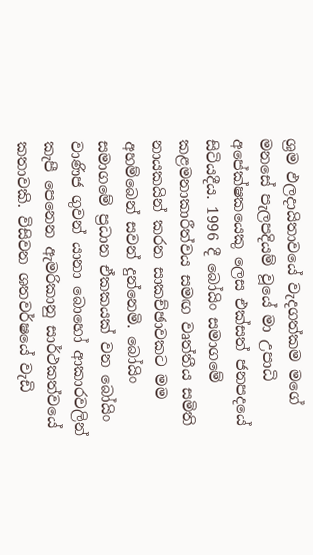ශ්‍රම ඵලදායිතාවයේ වැදගත්කම මගේ මනසේ පැලපදියම් වූයේ මා උපාධි අපේක්ෂකයෙකු ලෙස එක්සත් ජනපදයේ සිටියදීය. 1996 දී බෝයිං සමාගමේ කළමනාකාරීත්වය සමඟ වෘත්තීය සමිති නායකයින් කරන සාකච්ඡාවකට මම අහම්බෙන් සවන් දුන්නෙමි. බෝයිං සමාගමේ ප්‍රධාන ඒකකයක් වන බෝයිං වාණිජ ගුවන් යානා බොහෝ ආකාරවලින් කැපී පෙනෙන ඇමරිකානු සාර්ථකත්වයේ කතාවකි. විසිවන ශතවර්ෂයේ වැඩි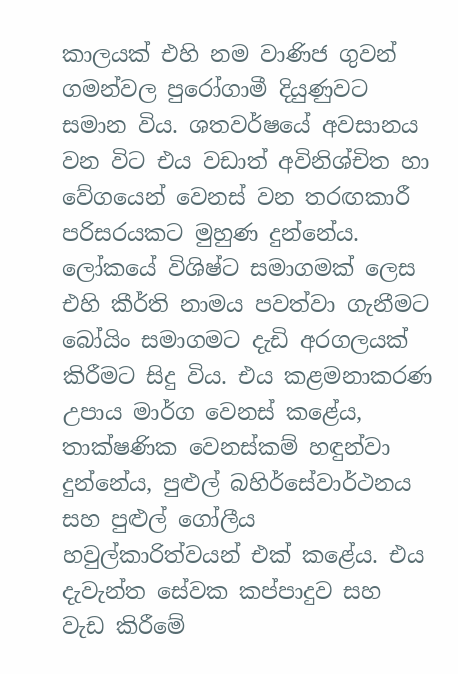කාලයක් එහි නම වාණිජ ගුවන් ගමන්වල පුරෝගාමී දියුණුවට සමාන විය. ශතවර්ෂයේ අවසානය වන විට එය වඩාත් අවිනිශ්චිත හා වේගයෙන් වෙනස් වන තරඟකාරී පරිසරයකට මුහුණ දුන්නේය.  ලෝකයේ විශිෂ්ට සමාගමක් ලෙස එහි කීර්ති නාමය පවත්වා ගැනීමට බෝයිං සමාගමට දැඩි අරගලයක් කිරීමට සිදු විය. එය කළමනාකරණ උපාය මාර්ග වෙනස් කළේය, තාක්ෂණික වෙනස්කම් හඳුන්වා දුන්නේය, පුළුල් බහිර්සේවාර්ථනය සහ පුළුල් ගෝලීය හවුල්කාරිත්වයන් එක් කළේය. එය දැවැන්ත සේවක කප්පාදුව සහ  වැඩ කිරීමේ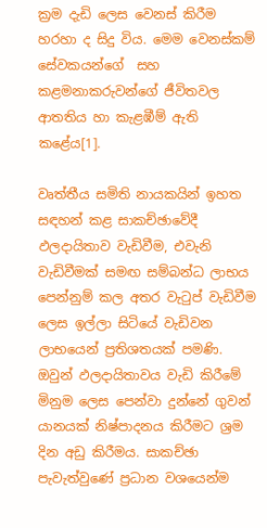ක්‍රම දැඩි ලෙස වෙනස් කිරීම හරහා ද සිදු විය. මෙම වෙනස්කම් සේවකයන්ගේ  සහ කළමනාකරුවන්ගේ ජීවිතවල ආතතිය හා කැළඹීම් ඇති කළේය[1].

වෘත්තීය සමිති නායකයින් ඉහත සඳහන් කළ සාකච්ඡාවේදී ඵලදායිතාව වැඩිවීම, එවැනි වැඩිවීමක් සමඟ සම්බන්ධ ලාභය පෙන්නුම් කල අතර වැටුප් වැඩිවීම ලෙස ඉල්ලා සිටියේ වැඩිවන ලාභයෙන් ප්‍රතිශතයක් පමණි. ඔවුන් ඵලදායිතාවය වැඩි කිරීමේ මිනුම ලෙස පෙන්වා දුන්නේ ගුවන් යානයක් නිෂ්පාදනය කිරීමට ශ්‍රම දින අඩු කිරීමය. සාකච්ඡා පැවැත්වුණේ ප්‍රධාන වශයෙන්ම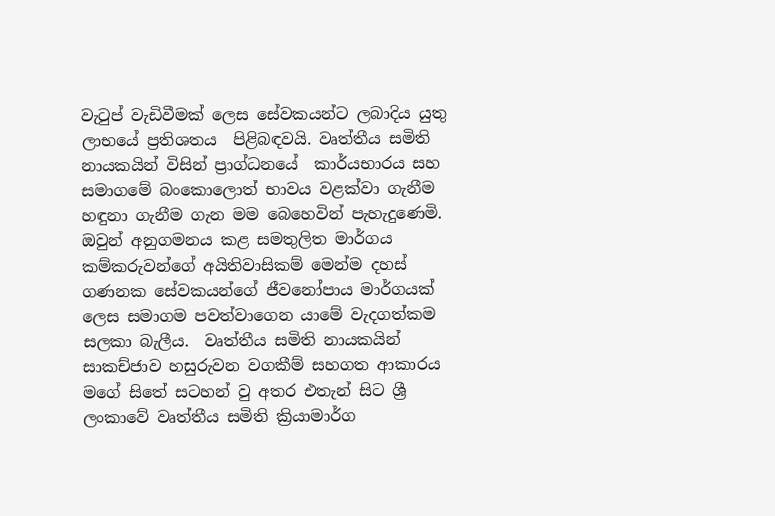වැටුප් වැඩිවීමක් ලෙස සේවකයන්ට ලබාදිය යුතු ලාභයේ ප්‍රතිශතය  පිළිබඳවයි. වෘත්තීය සමිති නායකයින් විසින් ප්‍රාග්ධනයේ  කාර්යභාරය සහ සමාගමේ බංකොලොත් භාවය වළක්වා ගැනීම  හඳුනා ගැනීම ගැන මම බෙහෙවින් පැහැදුණෙමි. ඔවුන් අනුගමනය කළ සමතුලිත මාර්ගය කම්කරුවන්ගේ අයිතිවාසිකම් මෙන්ම දහස් ගණනක සේවකයන්ගේ ජීවනෝපාය මාර්ගයක් ලෙස සමාගම පවත්වාගෙන යාමේ වැදගත්කම සලකා බැලීය.  වෘත්තීය සමිති නායකයින් සාකච්ජාව හසුරුවන වගකීම් සහගත ආකාරය මගේ සිතේ සටහන් වු අතර එතැන් සිට ශ්‍රී ලංකාවේ වෘත්තීය සමිති ක්‍රියාමාර්ග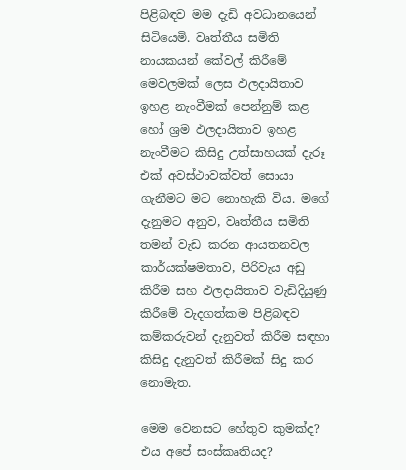පිළිබඳව මම දැඩි අවධානයෙන් සිටියෙමි. වෘත්තීය සමිති නායකයන් කේවල් කිරීමේ මෙවලමක් ලෙස ඵලදායිතාව ඉහළ නැංවීමක් පෙන්නුම් කළ හෝ ශ්‍රම ඵලදායිතාව ඉහළ නැංවීමට කිසිදු උත්සාහයක් දැරූ එක් අවස්ථාවක්වත් සොයා ගැනීමට මට නොහැකි විය. මගේ දැනුමට අනුව, වෘත්තීය සමිති තමන් වැඩ කරන ආයතනවල කාර්යක්ෂමතාව, පිරිවැය අඩු කිරීම සහ ඵලදායිතාව වැඩිදියුණු කිරීමේ වැදගත්කම පිළිබඳව කම්කරුවන් දැනුවත් කිරීම සඳහා කිසිදු දැනුවත් කිරීමක් සිදු කර නොමැත.

මෙම වෙනසට හේතුව කුමක්ද? එය අපේ සංස්කෘතියද?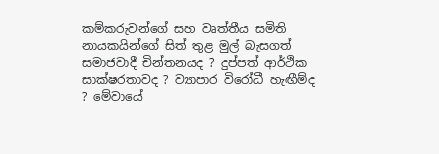කම්කරුවන්ගේ සහ වෘත්තීය සමිති නායකයින්ගේ සිත් තුළ මුල් බැසගත් සමාජවාදී චින්තනයද ? දුප්පත් ආර්ථික සාක්ෂරතාවද ? ව්‍යාපාර විරෝධී හැඟීම්ද ? මේවායේ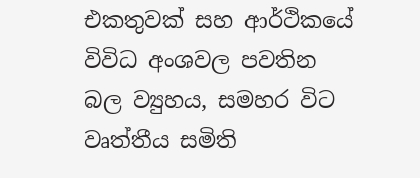එකතුවක් සහ ආර්ථිකයේ විවිධ අංශවල පවතින  බල ව්‍යුහය, සමහර විට වෘත්තීය සමිති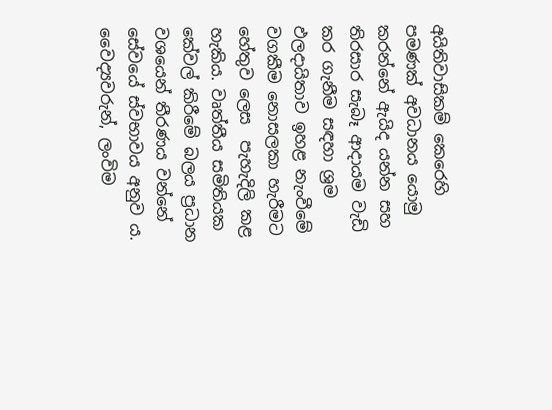අයිතිවාසිකම් කෙරෙහි පමණක් අවධානය යොමු කරන්නේ ඇයිද යන්න සහ තිරසාර සැබෑ ආදායම වැඩි කර ගැනීම සඳහා ශ්‍රම ඵලදායිතාව ඉහළ නැංවීමේ වගකීම නොසලකා හැරීමට හේතුව ලෙස  පැහැදිලි කළ හැකිය. වෘත්තීය සමිතියක කේවල් කිරීමේ බලය ප්‍රධාන වශයෙන් තීරණය වන්නේ සේවයේ ස්වභාවය අනුව ය. වෛද්‍යවරුන්, ලංවිම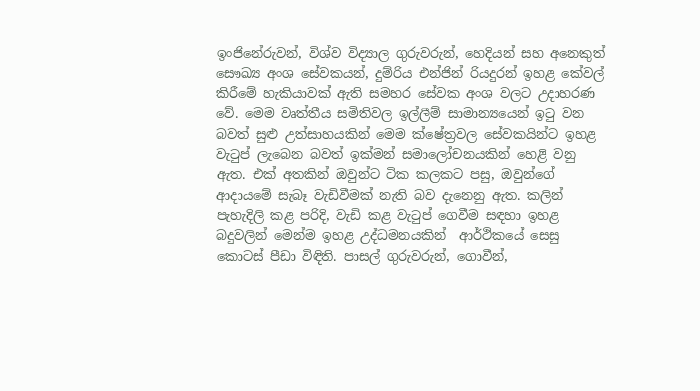ඉංජිනේරුවන්, විශ්ව විද්‍යාල ගුරුවරුන්, හෙදියන් සහ අනෙකුත් සෞඛ්‍ය අංශ සේවකයන්, දුම්රිය එන්ජින් රියදුරන් ඉහළ කේවල් කිරීමේ හැකියාවක් ඇති සමහර සේවක අංශ වලට උදාහරණ වේ. මෙම වෘත්තීය සමිතිවල ඉල්ලීම් සාමාන්‍යයෙන් ඉටු වන බවත් සුළු උත්සාහයකින් මෙම ක්ෂේත්‍රවල සේවකයින්ට ඉහළ වැටුප් ලැබෙන බවත් ඉක්මන් සමාලෝචනයකින් හෙළි වනු ඇත. එක් අතකින් ඔවුන්ට ටික කලකට පසු, ඔවුන්ගේ ආදායමේ සැබෑ වැඩිවීමක් නැති බව දැනෙනු ඇත. කලින් පැහැදිලි කළ පරිදි, වැඩි කළ වැටුප් ගෙවීම සඳහා ඉහළ බදුවලින් මෙන්ම ඉහළ උද්ධමනයකින්  ආර්ථිකයේ සෙසු කොටස් පීඩා විඳිති. පාසල් ගුරුවරුන්, ගොවීන්,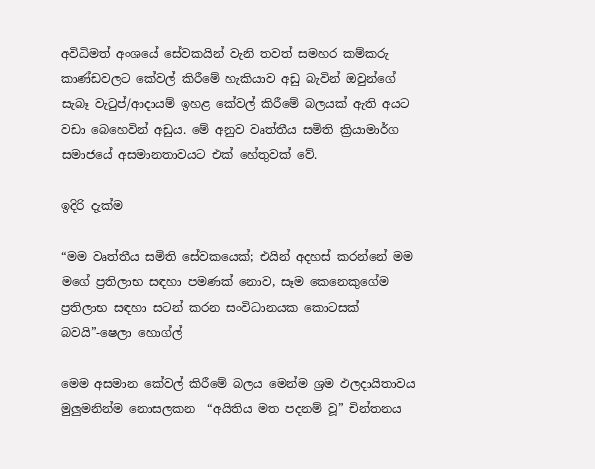අවිධිමත් අංශයේ සේවකයින් වැනි තවත් සමහර කම්කරු කාණ්ඩවලට කේවල් කිරීමේ හැකියාව අඩු බැවින් ඔවුන්ගේ සැබෑ වැටුප්/ආදායම් ඉහළ කේවල් කිරීමේ බලයක් ඇති අයට වඩා බෙහෙවින් අඩුය. මේ අනුව වෘත්තීය සමිති ක්‍රියාමාර්ග සමාජයේ අසමානතාවයට එක් හේතුවක් වේ.

ඉදිරි දැක්ම

“මම වෘත්තීය සමිති සේවකයෙක්; එයින් අදහස් කරන්නේ මම මගේ ප්‍රතිලාභ සඳහා පමණක් නොව, සෑම කෙනෙකුගේම ප්‍රතිලාභ සඳහා සටන් කරන සංවිධානයක කොටසක් බවයි”-ෂෙලා හොග්ල්

මෙම අසමාන කේවල් කිරීමේ බලය මෙන්ම ශ්‍රම ඵලදායිතාවය මුලුමනින්ම නොසලකන  “අයිතිය මත පදනම් වූ” චින්තනය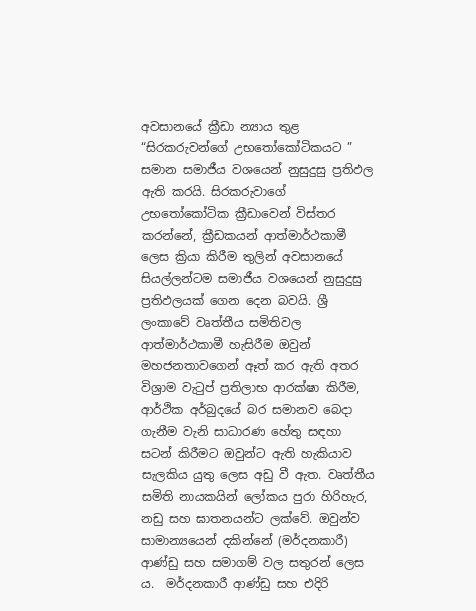අවසානයේ ක්‍රීඩා න්‍යාය තුළ “සිරකරුවන්ගේ උභතෝකෝටිකයට ” සමාන සමාජීය වශයෙන් නුසුදුසු ප්‍රතිඵල ඇති කරයි. සිරකරුවාගේ උභතෝකෝටික ක්‍රීඩාවෙන් විස්තර කරන්නේ, ක්‍රීඩකයන් ආත්මාර්ථකාමී ලෙස ක්‍රියා කිරීම තුලින් අවසානයේ සියල්ලන්ටම සමාජීය වශයෙන් නුසුදුසු ප්‍රතිඵලයක් ගෙන දෙන බවයි. ශ්‍රී ලංකාවේ වෘත්තීය සමිතිවල ආත්මාර්ථකාමී හැසිරීම ඔවුන් මහජනතාවගෙන් ඈත් කර ඇති අතර විශ්‍රාම වැටුප් ප්‍රතිලාභ ආරක්ෂා කිරීම, ආර්ථික අර්බුදයේ බර සමානව බෙදා ගැනීම වැනි සාධාරණ හේතු සඳහා සටන් කිරීමට ඔවුන්ට ඇති හැකියාව සැලකිය යුතු ලෙස අඩු වී ඇත. වෘත්තීය සමිති නායකයින් ලෝකය පුරා හිරිහැර, නඩු සහ ඝාතනයන්ට ලක්වේ. ඔවුන්ව  සාමාන්‍යයෙන් දකින්නේ (මර්දනකාරී) ආණ්ඩු සහ සමාගම් වල සතුරන් ලෙස ය.  මර්දනකාරී ආණ්ඩු සහ එදිරි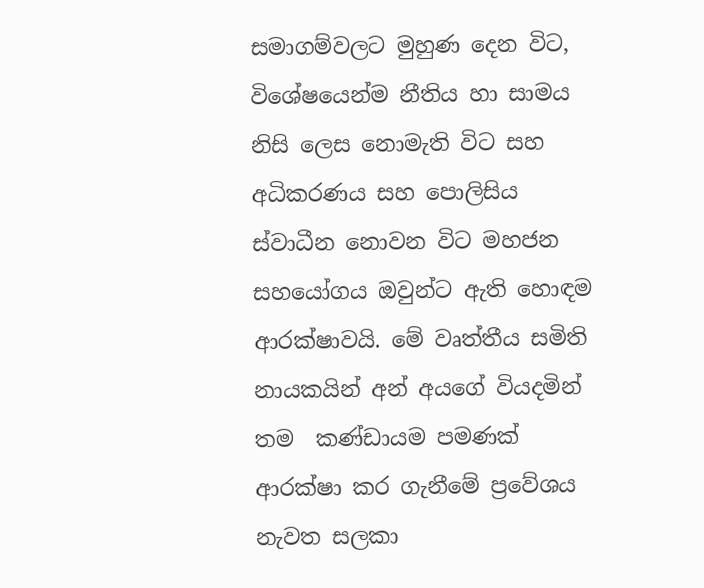සමාගම්වලට මුහුණ දෙන විට, විශේෂයෙන්ම නීතිය හා සාමය නිසි ලෙස නොමැති විට සහ අධිකරණය සහ පොලිසිය ස්වාධීන නොවන විට මහජන සහයෝගය ඔවුන්ට ඇති හොඳම ආරක්ෂාවයි. මේ වෘත්තීය සමිති නායකයින් අන් අයගේ වියදමින් තම  කණ්ඩායම පමණක් ආරක්ෂා කර ගැනීමේ ප්‍රවේශය නැවත සලකා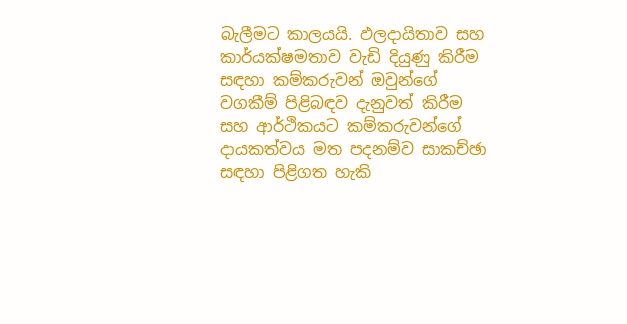බැලීමට කාලයයි. ඵලදායිතාව සහ කාර්යක්ෂමතාව වැඩි දියුණු කිරීම සඳහා කම්කරුවන් ඔවුන්ගේ වගකීම් පිළිබඳව දැනුවත් කිරීම සහ ආර්ථිකයට කම්කරුවන්ගේ දායකත්වය මත පදනම්ව සාකච්ඡා සඳහා පිළිගත හැකි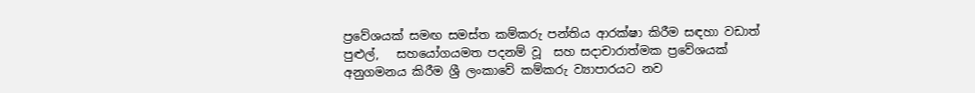ප්‍රවේශයක් සමඟ සමස්ත කම්කරු පන්තිය ආරක්ෂා කිරීම සඳහා වඩාත් පුළුල්,   සහයෝගයමත පදනම් වූ  සහ සදාචාරාත්මක ප්‍රවේශයක් අනුගමනය කිරීම ශ්‍රී ලංකාවේ කම්කරු ව්‍යාපාරයට නව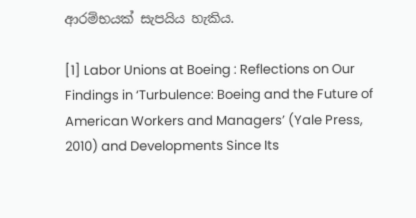ආරම්භයක් සැපයිය හැකිය.

[1] Labor Unions at Boeing : Reflections on Our Findings in ‘Turbulence: Boeing and the Future of American Workers and Managers’ (Yale Press, 2010) and Developments Since Its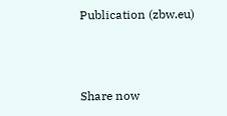Publication (zbw.eu)



Share now